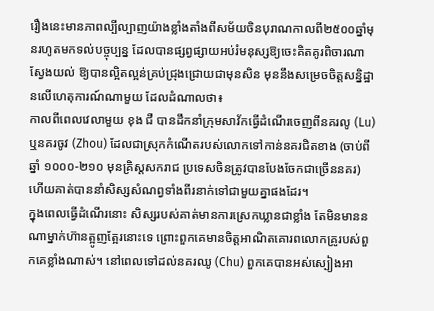រឿងនេះមានភាពល្បីល្បាញយ៉ាងខ្លាំងតាំងពីសម័យចិនបុរាណកាលពី២៥០០ឆ្នាំមុនរហូតមកទល់បច្ចុប្បន្ន ដែលបានផ្សព្វផ្សាយអប់រំមនុស្សឱ្យចេះគិតគូរពិចារណាស្វែងយល់ ឱ្យបានល្អិតល្អន់គ្រប់ជ្រុងជ្រោយជាមុនសិន មុននឹងសម្រេចចិត្តសន្និដ្ឋានលើហេតុការណ៍ណាមួយ ដែលដំណាលថា៖
កាលពីពេលវេលាមួយ ខុង ជឺ បានដឹកនាំក្រុមសាវ័កធ្វើដំណើរចេញពីនគរលូ (Lu) ឬនគរចូវ (Zhou) ដែលជាស្រុកកំណើតរបស់លោកទៅកាន់នគរជិតខាង (ចាប់ពីឆ្នាំ ១០០០-២១០ មុនគ្រិស្តសករាជ ប្រទេសចិនត្រូវបានបែងចែកជាច្រើននគរ) ហើយគាត់បាននាំសិស្សសំណព្វទាំងពីរនាក់ទៅជាមួយគ្នាផងដែរ។
ក្នុងពេលធ្វើដំណើរនោះ សិស្សរបស់គាត់មានការស្រេកឃ្លានជាខ្លាំង តែមិនមាននណាម្នាក់ហ៊ានត្អូញត្អែរនោះទេ ព្រោះពួកគេមានចិត្តអាណិតគោរពលោកគ្រូរបស់ពួកគេខ្លាំងណាស់។ នៅពេលទៅដល់នគរឈូ (Chu) ពួកគេបានអស់ស្បៀងអា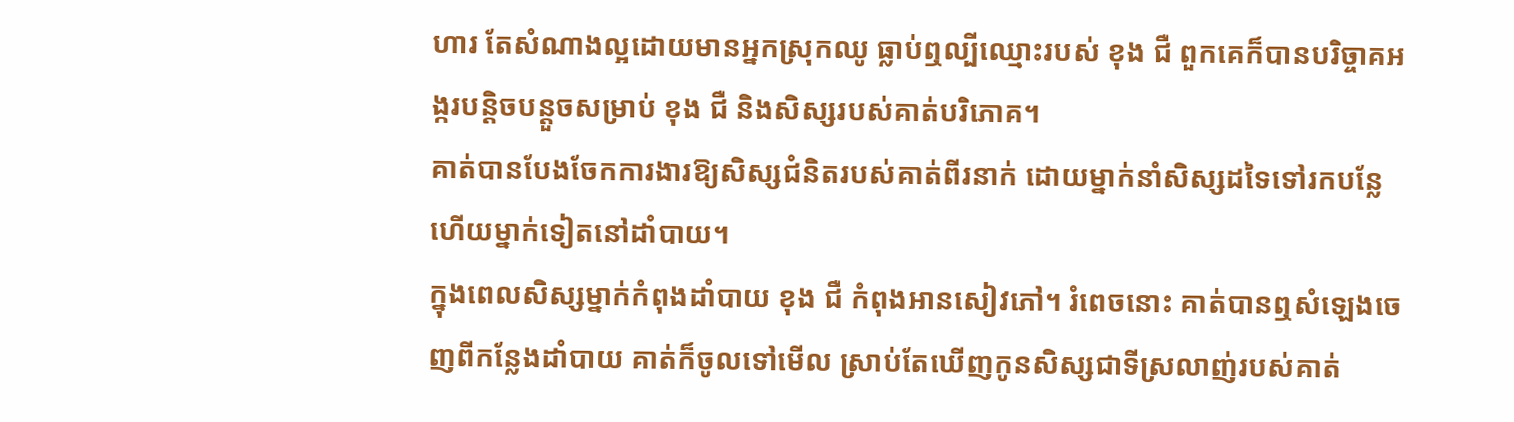ហារ តែសំណាងល្អដោយមានអ្នកស្រុកឈូ ធ្លាប់ឮល្បីឈ្មោះរបស់ ខុង ជឺ ពួកគេក៏បានបរិច្ចាគអង្ករបន្តិចបន្តួចសម្រាប់ ខុង ជឺ និងសិស្សរបស់គាត់បរិភោគ។
គាត់បានបែងចែកការងារឱ្យសិស្សជំនិតរបស់គាត់ពីរនាក់ ដោយម្នាក់នាំសិស្សដទៃទៅរកបន្លែ ហើយម្នាក់ទៀតនៅដាំបាយ។
ក្នុងពេលសិស្សម្នាក់កំពុងដាំបាយ ខុង ជឺ កំពុងអានសៀវភៅ។ រំពេចនោះ គាត់បានឮសំឡេងចេញពីកន្លែងដាំបាយ គាត់ក៏ចូលទៅមើល ស្រាប់តែឃើញកូនសិស្សជាទីស្រលាញ់របស់គាត់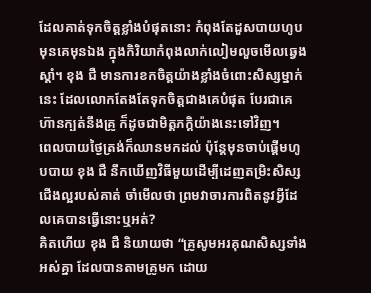ដែលគាត់ទុកចិត្តខ្លាំងបំផុតនោះ កំពុងតែដួសបាយហូបមុនគេមុនឯង ក្នុងកិរិយាកំពុងលាក់លៀមលួចមើលឆ្វេងស្តាំ។ ខុង ជឺ មានការខកចិត្តយ៉ាងខ្លាំងចំពោះសិស្សម្នាក់នេះ ដែលលោកតែងតែទុកចិត្តជាងគេបំផុត បែរជាគេហ៊ានក្បត់នឹងគ្រូ ក៏ដូចជាមិត្តភក្តិយ៉ាងនេះទៅវិញ។
ពេលបាយថ្ងៃត្រង់ក៏ឈានមកដល់ ប៉ុន្តែមុនចាប់ផ្ដើមហូបបាយ ខុង ជឺ នឹកឃើញវិធីមួយដើម្បីដេញតម្រិះសិស្សជើងល្អរបស់គាត់ ចាំមើលថា ព្រមវាចារការពិតនូវអ្វីដែលគេបានធ្វើនោះឬអត់?
គិតហើយ ខុង ជឺ និយាយថា “គ្រូសូមអរគុណសិស្សទាំងអស់គ្នា ដែលបានតាមគ្រូមក ដោយ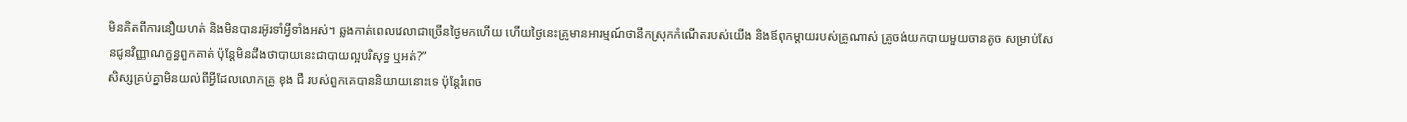មិនគិតពីការនឿយហត់ និងមិនបានរអ៊ូរទាំអ្វីទាំងអស់។ ឆ្លងកាត់ពេលវេលាជាច្រើនថ្ងៃមកហើយ ហើយថ្ងៃនេះគ្រូមានអារម្មណ៍ថានឹកស្រុកកំណើតរបស់យើង និងឪពុកម្តាយរបស់គ្រូណាស់ គ្រូចង់យកបាយមួយចានតូច សម្រាប់សែនជូនវិញ្ញាណក្ខន្ធពួកគាត់ ប៉ុន្តែមិនដឹងថាបាយនេះជាបាយល្អបរិសុទ្ធ ឬអត់?”
សិស្សគ្រប់គ្នាមិនយល់ពីអ្វីដែលលោកគ្រូ ខុង ជឺ របស់ពួកគេបាននិយាយនោះទេ ប៉ុន្តែរំពេច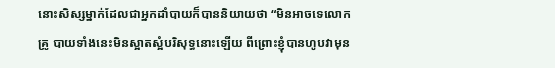នោះសិស្សម្នាក់ដែលជាអ្នកដាំបាយក៏បាននិយាយថា “មិនអាចទេលោកគ្រូ បាយទាំងនេះមិនស្អាតស្អំបរិសុទ្ធនោះឡើយ ពីព្រោះខ្ញុំបានហូបវាមុន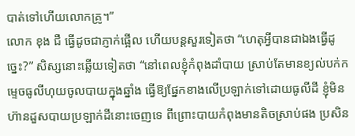បាត់ទៅហើយលោកគ្រូ។”
លោក ខុង ជឺ ធ្វើដូចជាភ្ញាក់ផ្អើល ហើយបន្តសួរទៀតថា “ហេតុអ្វីបានជាឯងធ្វើដូច្នេះ?” សិស្សនោះឆ្លើយទៀតថា “នៅពេលខ្ញុំកំពុងដាំបាយ ស្រាប់តែមានខ្យល់បក់កម្ទេចធូលីហុយចូលបាយក្នុងឆ្នាំង ធ្វើឱ្យផ្នែកខាងលើប្រឡាក់ទៅដោយធូលីដី ខ្ញុំមិនហ៊ានដួសបាយប្រឡាក់ដីនោះចេញទេ ពីព្រោះបាយកំពុងមានតិចស្រាប់ផង ប្រសិន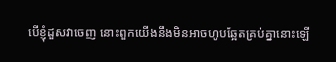បើខ្ញុំដួសវាចេញ នោះពួកយើងនឹងមិនអាចហូបឆ្អែតគ្រប់គ្នានោះឡើ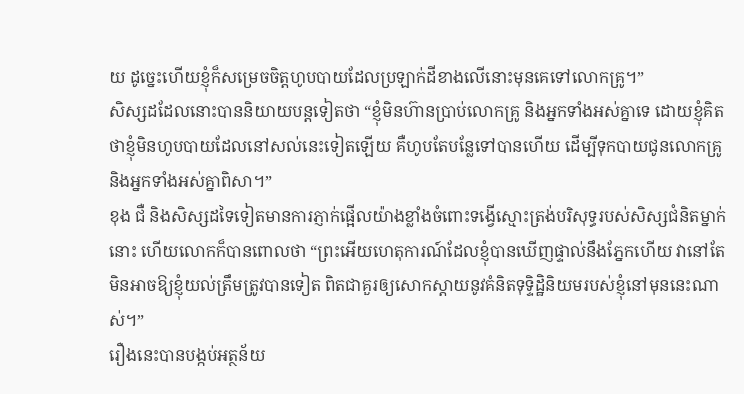យ ដូច្នេះហើយខ្ញុំក៏សម្រេចចិត្តហូបបាយដែលប្រឡាក់ដីខាងលើនោះមុនគេទៅលោកគ្រូ។”
សិស្សដដែលនោះបាននិយាយបន្តទៀតថា “ខ្ញុំមិនហ៊ានប្រាប់លោកគ្រូ និងអ្នកទាំងអស់គ្នាទេ ដោយខ្ញុំគិតថាខ្ញុំមិនហូបបាយដែលនៅសល់នេះទៀតឡើយ គឺហូបតែបន្លែទៅបានហើយ ដើម្បីទុកបាយជូនលោកគ្រូ និងអ្នកទាំងអស់គ្នាពិសា។”
ខុង ជឺ និងសិស្សដទៃទៀតមានការភ្ញាក់ផ្អើលយ៉ាងខ្លាំងចំពោះទង្វើស្មោះត្រង់បរិសុទ្ធរបស់សិស្សជំនិតម្នាក់នោះ ហើយលោកក៏បានពោលថា “ព្រះអើយហេតុការណ៍ដែលខ្ញុំបានឃើញផ្ទាល់នឹងភ្នែកហើយ វានៅតែមិនអាចឱ្យខ្ញុំយល់ត្រឹមត្រូវបានទៀត ពិតជាគួរឲ្យសោកស្តាយនូវគំនិតទុទ្ទិដ្ឋិនិយមរបស់ខ្ញុំនៅមុននេះណាស់។”
រឿងនេះបានបង្កប់អត្ថន័យ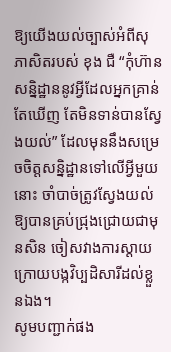ឱ្យយើងយល់ច្បាស់អំពីសុភាសិតរបស់ ខុង ជឺ “កុំហ៊ានសន្និដ្ឋាននូវអ្វីដែលអ្នកគ្រាន់តែឃើញ តែមិនទាន់បានស្វែងយល់” ដែលមុននឹងសម្រេចចិត្តសន្និដ្ឋានទៅលើអ្វីមួយនោះ ចាំបាច់ត្រូវស្វែងយល់ឱ្យបានគ្រប់ជ្រុងជ្រោយជាមុនសិន ចៀសវាងការស្ដាយក្រោយបង្កវិប្បដិសារីដល់ខ្លួនឯង។
សូមបញ្ជាក់ផង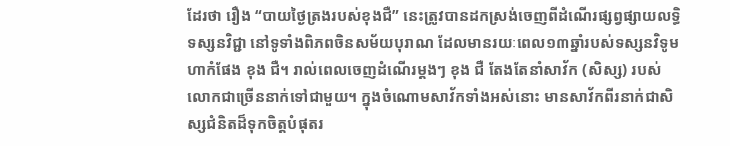ដែរថា រឿង “បាយថ្ងៃត្រងរបស់ខុងជឺ” នេះត្រូវបានដកស្រង់ចេញពីដំណើរផ្សព្វផ្សាយលទ្ធិទស្សនវិជ្ជា នៅទូទាំងពិភពចិនសម័យបុរាណ ដែលមានរយៈពេល១៣ឆ្នាំរបស់ទស្សនវិទូមហាកំផែង ខុង ជឺ។ រាល់ពេលចេញដំណើរម្ដងៗ ខុង ជឺ តែងតែនាំសាវ័ក (សិស្ស) របស់លោកជាច្រើននាក់ទៅជាមួយ។ ក្នុងចំណោមសាវ័កទាំងអស់នោះ មានសាវ័កពីរនាក់ជាសិស្សជំនិតដ៏ទុកចិត្តបំផុតរ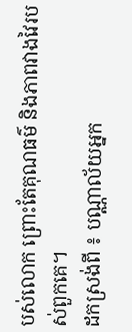បស់លោក ព្រោះតែគុណធម៌ និងភាពវាងវៃរបស់ពួកគេ។
ដកស្រង់ពី ៖ បណ្ណាល័យអ្នក